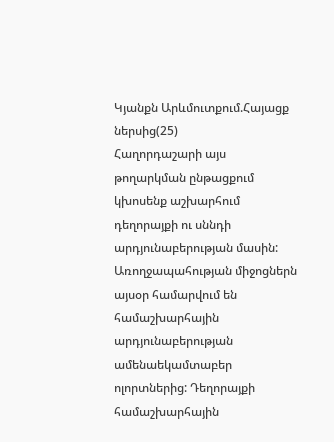Կյանքն Արևմուտքում.Հայացք ներսից(25)
Հաղորդաշարի այս թողարկման ընթացքում կխոսենք աշխարհում դեղորայքի ու սննդի արդյունաբերության մասին:
Առողջապահության միջոցներն այսօր համարվում են համաշխարհային արդյունաբերության ամենաեկամտաբեր ոլորտներից: Դեղորայքի համաշխարհային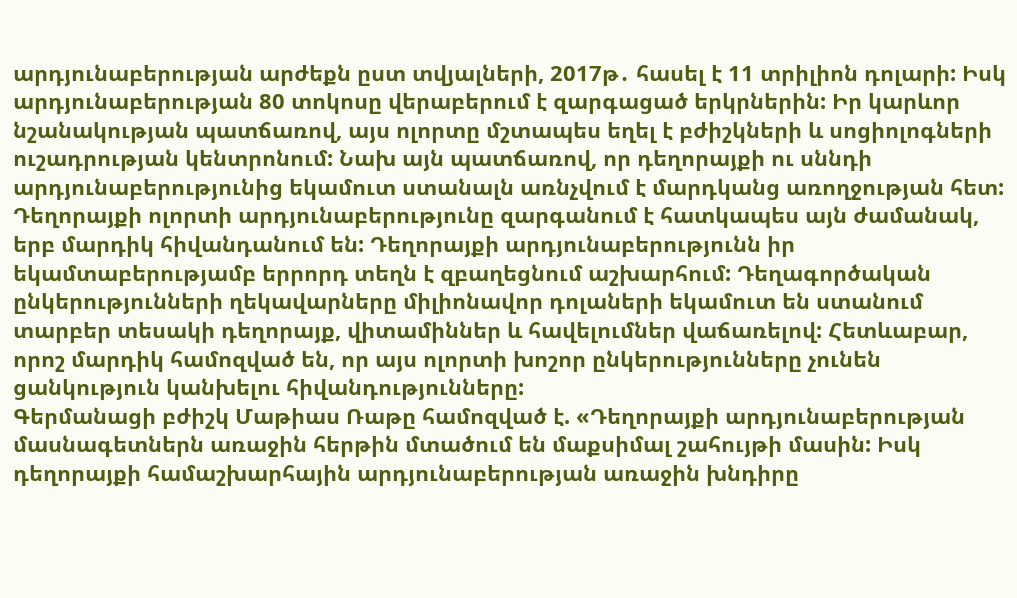արդյունաբերության արժեքն ըստ տվյալների, 2017թ․ հասել է 11 տրիլիոն դոլարի: Իսկ արդյունաբերության 80 տոկոսը վերաբերում է զարգացած երկրներին: Իր կարևոր նշանակության պատճառով, այս ոլորտը մշտապես եղել է բժիշկների և սոցիոլոգների ուշադրության կենտրոնում: Նախ այն պատճառով, որ դեղորայքի ու սննդի արդյունաբերությունից եկամուտ ստանալն առնչվում է մարդկանց առողջության հետ: Դեղորայքի ոլորտի արդյունաբերությունը զարգանում է հատկապես այն ժամանակ, երբ մարդիկ հիվանդանում են: Դեղորայքի արդյունաբերությունն իր եկամտաբերությամբ երրորդ տեղն է զբաղեցնում աշխարհում: Դեղագործական ընկերությունների ղեկավարները միլիոնավոր դոլաների եկամուտ են ստանում տարբեր տեսակի դեղորայք, վիտամիններ և հավելումներ վաճառելով: Հետևաբար, որոշ մարդիկ համոզված են, որ այս ոլորտի խոշոր ընկերությունները չունեն ցանկություն կանխելու հիվանդությունները:
Գերմանացի բժիշկ Մաթիաս Ռաթը համոզված է. «Դեղորայքի արդյունաբերության մասնագետներն առաջին հերթին մտածում են մաքսիմալ շահույթի մասին: Իսկ դեղորայքի համաշխարհային արդյունաբերության առաջին խնդիրը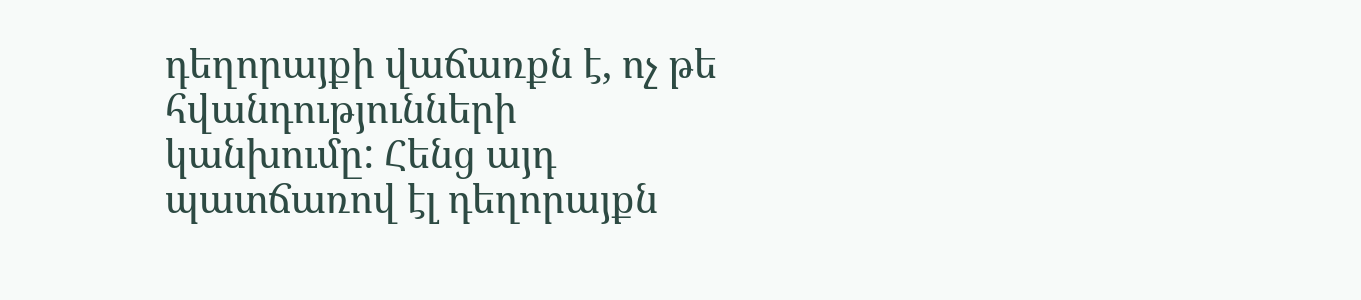դեղորայքի վաճառքն է, ոչ թե հվանդությունների կանխումը: Հենց այդ պատճառով էլ դեղորայքն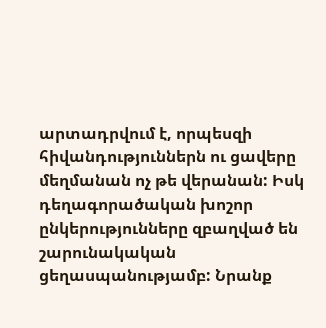արտադրվում է, որպեսզի հիվանդություններն ու ցավերը մեղմանան ոչ թե վերանան: Իսկ դեղագորածական խոշոր ընկերությունները զբաղված են շարունակական ցեղասպանությամբ: Նրանք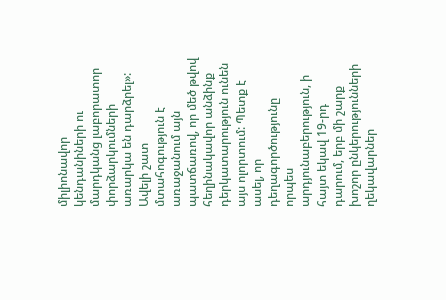միլիոնավոր կենդանիների ու մարդկանց լաբորատոր փորձարկումների առարկա են դարձրել»:
Ավելի շատ մտահոգություն է առաջանում այն պատճառով, որ մեծ թվով հեղինակավոր անձինք դերկատարություն ունեն այս ոլորտում: Պետք է ասել, որ դեղագործությունը որպես արդյունաբերություն, ի հայտ եկավ 19-րդ դարում, երբ մի շարք խոշոր ընկերությունների ղեկավարներ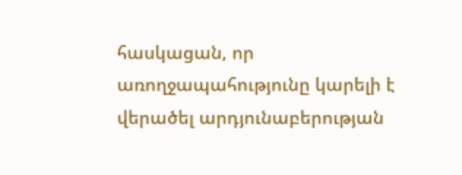հասկացան, որ առողջապահությունը կարելի է վերածել արդյունաբերության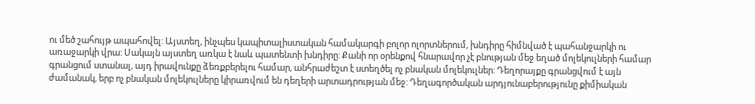ու մեծ շահույթ ապահովել: Այստեղ, ինչպես կապիտալիստական համակարգի բոլոր ոլորտներում, խնդիրը հիմնված է պահանջարկի ու առաջարկի վրա: Սակայն այստեղ առկա է նաև պատենտի խնդիրը: Քանի որ օրենքով հնարավոր չէ բնության մեջ եղած մոլեկուլների համար գրանցում ստանալ, այդ իրավունքը ձեռքբերելու համար, անհրաժեշտ է ստեղծել ոչ բնական մոլեկուլներ: Դեղորայքը գրանցվում է այն ժամանակ, երբ ոչ բնական մոլեկուլները կիրառվում են դեղերի արտադրության մեջ: Դեղագործական արդյունաբերությունը քիմիական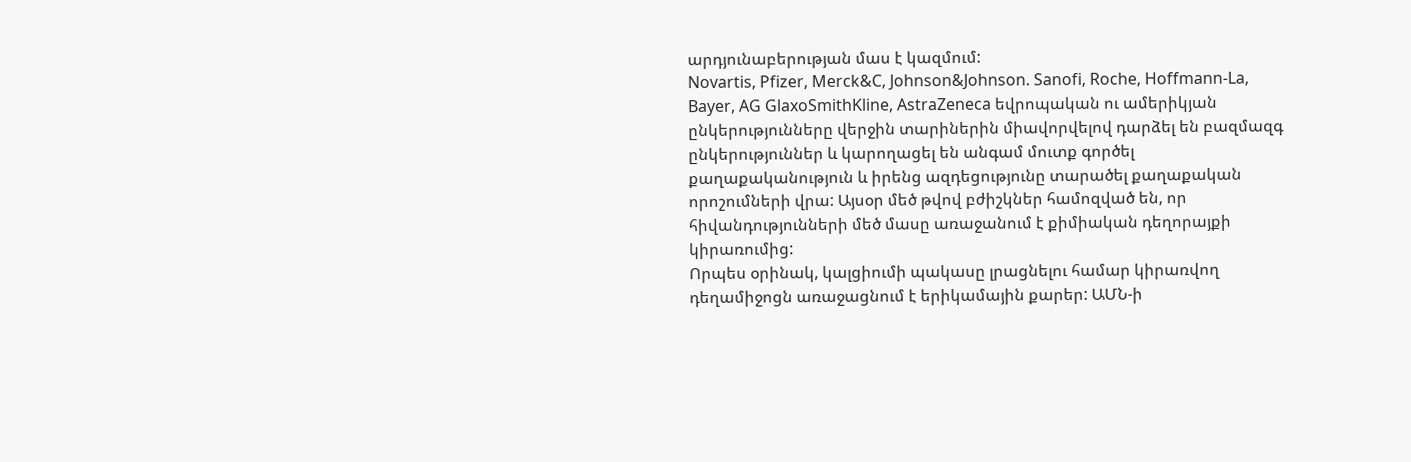արդյունաբերության մաս է կազմում:
Novartis, Pfizer, Merck&C, Johnson&Johnson. Sanofi, Roche, Hoffmann-La, Bayer, AG GlaxoSmithKline, AstraZeneca եվրոպական ու ամերիկյան ընկերությունները վերջին տարիներին միավորվելով դարձել են բազմազգ ընկերություններ և կարողացել են անգամ մուտք գործել քաղաքականություն և իրենց ազդեցությունը տարածել քաղաքական որոշումների վրա: Այսօր մեծ թվով բժիշկներ համոզված են, որ հիվանդությունների մեծ մասը առաջանում է քիմիական դեղորայքի կիրառումից:
Որպես օրինակ, կալցիումի պակասը լրացնելու համար կիրառվող դեղամիջոցն առաջացնում է երիկամային քարեր: ԱՄՆ-ի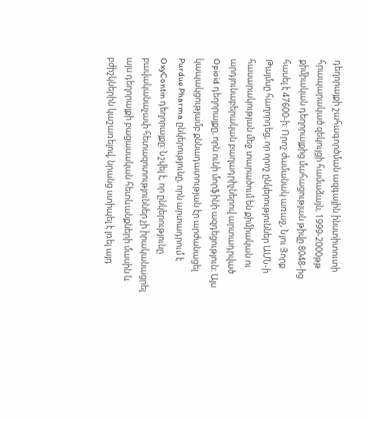դեղորայքի շահագործման ազգային ինստիտուտի հրապարակած զեկույցի համաձայն, 1999-2000թթ քիմիական դեղորայքից մահացության թիվը 8048-ից հասել է 47600-ի: Որոշ ժամանակ առաջ, Նյու Յորք Թայմսը հաղորդեց, որ որոշ ընկերություններ ԱՄՆ-ի հասարակության մեջ տարածում են քիմիական ու արդյունաբերական բաղադրիչներով արտադրված Opioid դեղորայքը, որն ունի մորֆինի ազդեցություն: Այս կապակցությամբ քննադատության էր արժանացել Purdue Pharma ընկերությունը, որն արտադրում է OxyContin դեղորայքը: Նշվել է, որ ընկերությունը բավականաչափ հետազոտություններ չի իրականացրել այս դեղորայքի բացասական հետևանքների մասին և բժիշկներին կաշառելով, նրանց ստիպել է լռել այդ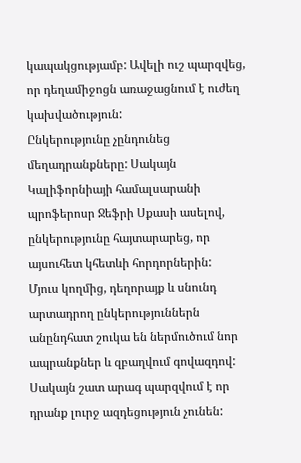կապակցությամբ: Ավելի ուշ պարզվեց, որ դեղամիջոցն առաջացնում է ուժեղ կախվածություն:
Ընկերությունը չընդունեց մեղադրանքները: Սակայն Կալիֆորնիայի համալսարանի պրոֆերոսր Ջեֆրի Սքասի ասելով, ընկերությունը հայտարարեց, որ այսուհետ կհետևի հորդորներին:
Մյուս կողմից, դեղորայք և սնունդ արտադրող ընկերություններն անընդհատ շուկա են ներմուծում նոր ապրանքներ և զբաղվում գովազդով: Սակայն շատ արագ պարզվում է որ դրանք լուրջ ազդեցություն չունեն: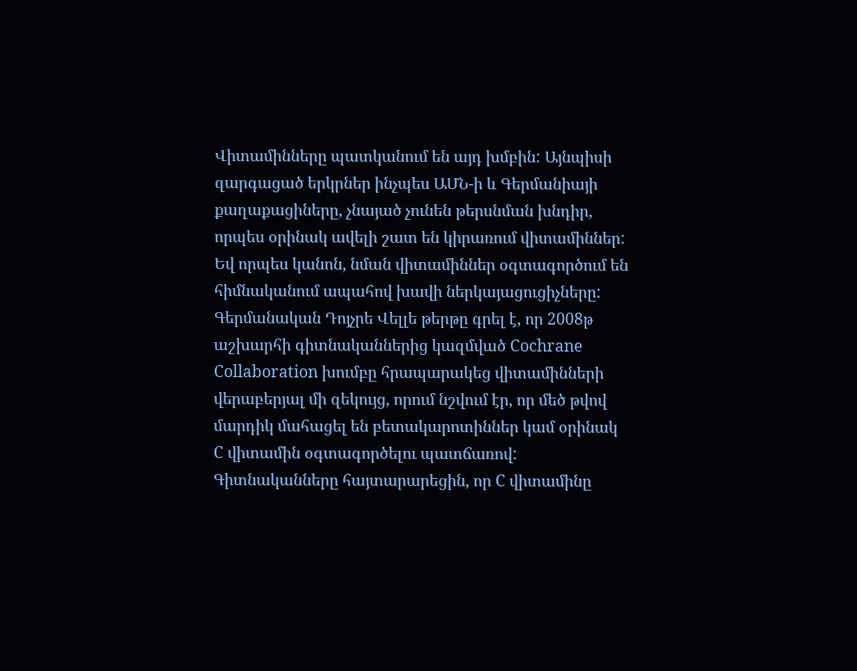Վիտամինները պատկանում են այդ խմբին: Այնպիսի զարգացած երկրներ ինչպես ԱՄՆ-ի և Գերմանիայի քաղաքացիները, չնայած չունեն թերսնման խնդիր, որպես օրինակ ավելի շատ են կիրառում վիտամիններ: Եվ որպես կանոն, նման վիտամիններ օգտագործում են հիմնականում ապահով խավի ներկայացուցիչները:
Գերմանական Դոյչրե Վելլե թերթը գրել է, որ 2008թ աշխարհի գիտնականներից կազմված Cochrane Collaboration խումբը հրապարակեց վիտամինների վերաբերյալ մի զեկույց, որում նշվում էր, որ մեծ թվով մարդիկ մահացել են բետակարոտիններ կամ օրինակ C վիտամին օգտագործելու պատճառով: Գիտնականները հայտարարեցին, որ C վիտամինը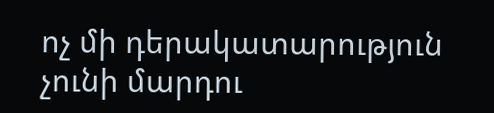ոչ մի դերակատարություն չունի մարդու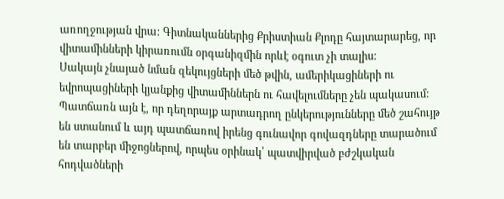առողջության վրա: Գիտնականներից Քրիստիան Քլոդը հայտարարեց, որ վիտամինների կիրառումն օրգանիզմին որևէ օգուտ չի տալիս:
Սակայն չնայած նման զեկույցների մեծ թվին, ամերիկացիների ու եվրոպացիների կյանքից վիտամիններն ու հավելումները չեն պակասում: Պատճառն այն է, որ դեղորայք արտադրող ընկերությունները մեծ շահույթ են ստանում և այդ պատճառով իրենց գունավոր գովազդները տարածում են տարբեր միջոցներով, որպես օրինակ՝ պատվիրված բժշկական հոդվածների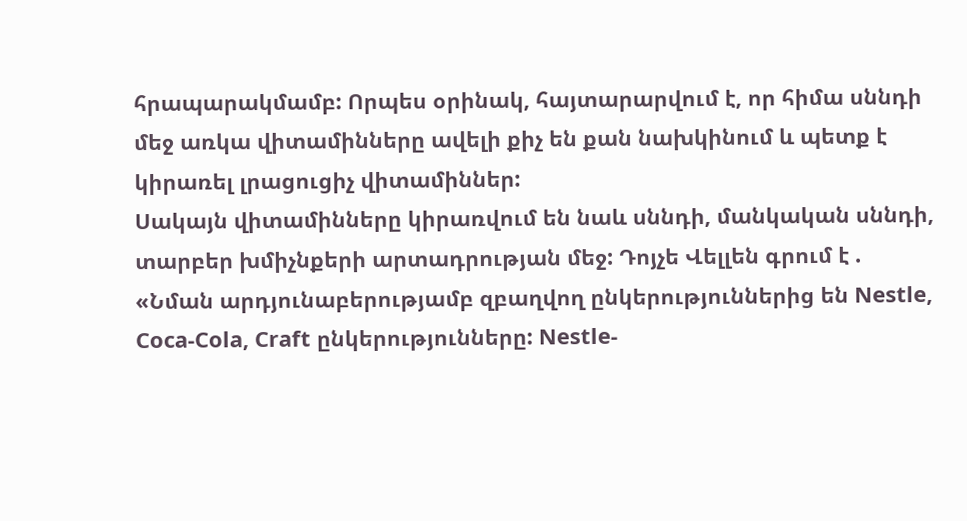հրապարակմամբ: Որպես օրինակ, հայտարարվում է, որ հիմա սննդի մեջ առկա վիտամինները ավելի քիչ են քան նախկինում և պետք է կիրառել լրացուցիչ վիտամիններ:
Սակայն վիտամինները կիրառվում են նաև սննդի, մանկական սննդի, տարբեր խմիչնքերի արտադրության մեջ: Դոյչե Վելլեն գրում է . «Նման արդյունաբերությամբ զբաղվող ընկերություններից են Nestle, Coca-Cola, Craft ընկերությունները: Nestle-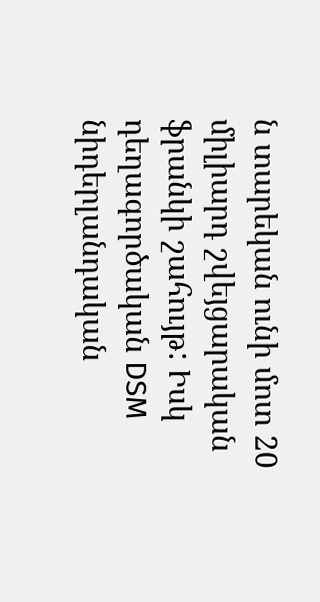ն տարեկան ունի մոտ 20 միլիարդ շվեյցարական ֆրանկի շահույթ: Իսկ դեղագործական DSM նիդերլանդական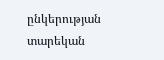ընկերության տարեկան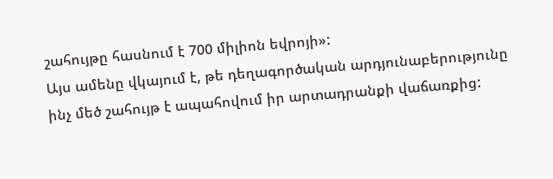շահույթը հասնում է 700 միլիոն եվրոյի»:
Այս ամենը վկայում է, թե դեղագործական արդյունաբերությունը ինչ մեծ շահույթ է ապահովում իր արտադրանքի վաճառքից: